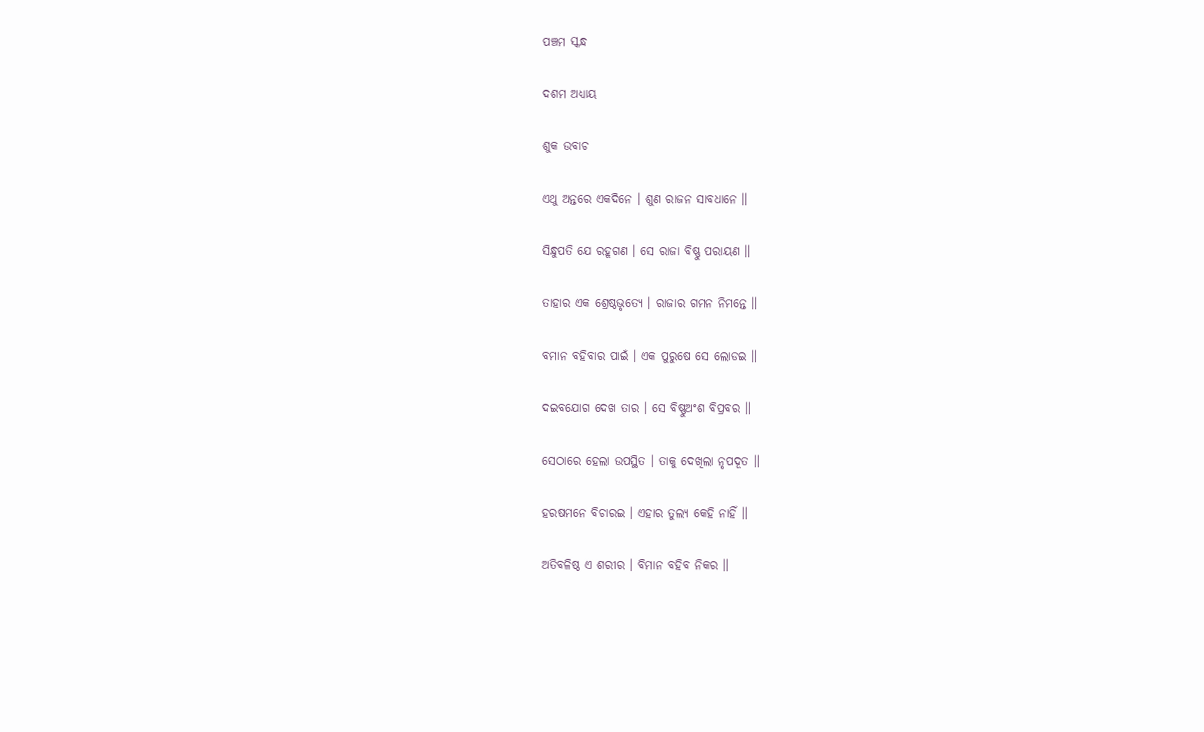ପଞ୍ଚମ ସ୍କନ୍ଧ

ଦଶମ ଅଧ୍ୟାୟ

ଶୁକ ଉବାଚ

ଏଥୁ ଅନ୍ତରେ ଏକଦିନେ । ଶୁଣ ରାଜନ ସାବଧାନେ ॥

ସିନ୍ଧୁପତି ଯେ ରହୂଗଣ । ସେ ରାଜା ବିଷ୍ଣୁ ପରାୟଣ ॥

ତାହାର ଏକ ଶ୍ରେଷ୍ଠଭୃତ୍ୟେ । ରାଜାର ଗମନ ନିମନ୍ତେ ॥

ବମାନ ବହିବାର ପାଇଁ । ଏକ ପୁରୁଷେ ସେ ଲୋଡଇ ॥

ଦଇବଯୋଗ ଦେଖ ତାର । ସେ ବିଷ୍ଣୁଅଂଶ ବିପ୍ରବର ॥

ସେଠାରେ ହେଲା ଉପସ୍ଥିତ । ତାକୁ ଦେଖିଲା ନୃପଦୂତ ॥

ହରଷମନେ ବିଚାରଇ । ଏହାର ତୁଲ୍ୟ କେହି ନାହିଁ ॥

ଅତିବଳିଷ୍ଠ ଏ ଶରୀର । ବିମାନ ବହିବ ନିକର ॥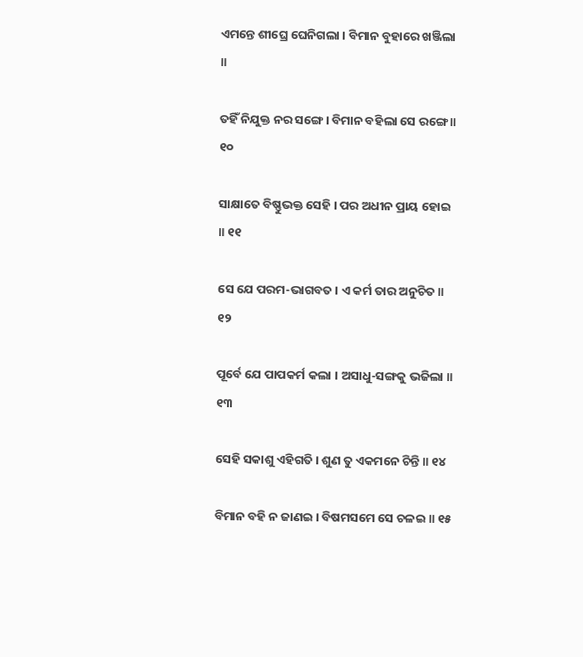ଏମନ୍ତେ ଶୀଘ୍ରେ ଘେନିଗଲା । ବିମାନ ବୁହାରେ ଖଞ୍ଜିଲା ॥

ତହିଁ ନିଯୁକ୍ତ ନର ସଙ୍ଗେ । ବିମାନ ବହିଲା ସେ ରଙ୍ଗେ ॥ ୧୦

ସାକ୍ଷାତେ ବିଷ୍ଣୁଭକ୍ତ ସେହି । ପର ଅଧୀନ ପ୍ରାୟ ହୋଇ ॥ ୧୧

ସେ ଯେ ପରମ-ଭାଗବତ । ଏ କର୍ମ ତାର ଅନୁଚିତ ॥ ୧୨

ପୂର୍ବେ ଯେ ପାପକର୍ମ କଲା । ଅସାଧୁ-ସଙ୍ଗକୁ ଭଜିଲା ॥ ୧୩

ସେହି ସକାଶୁ ଏହିଗତି । ଶୁଣ ତୁ ଏକମନେ ଚିନ୍ତି ॥ ୧୪

ବିମାନ ବହି ନ ଜାଣଇ । ବିଷମସମେ ସେ ଚଳଇ ॥ ୧୫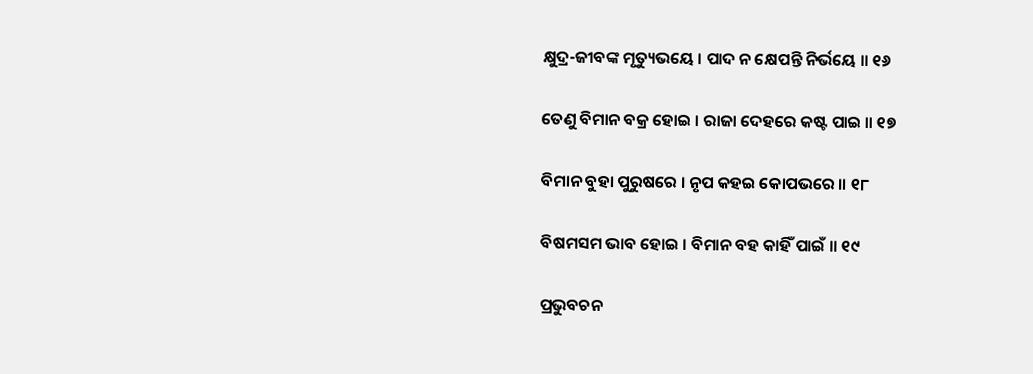କ୍ଷୁଦ୍ର-ଜୀବଙ୍କ ମୃତ୍ୟୁଭୟେ । ପାଦ ନ କ୍ଷେପନ୍ତି ନିର୍ଭୟେ ॥ ୧୬

ତେଣୁ ବିମାନ ବକ୍ର ହୋଇ । ରାଜା ଦେହରେ କଷ୍ଟ ପାଇ ॥ ୧୭

ବିମାନ ବୁହା ପୁରୁଷରେ । ନୃପ କହଇ କୋପଭରେ ॥ ୧୮

ବିଷମସମ ଭାବ ହୋଇ । ବିମାନ ବହ କାହିଁ ପାଇଁ ॥ ୧୯

ପ୍ରଭୁବଚନ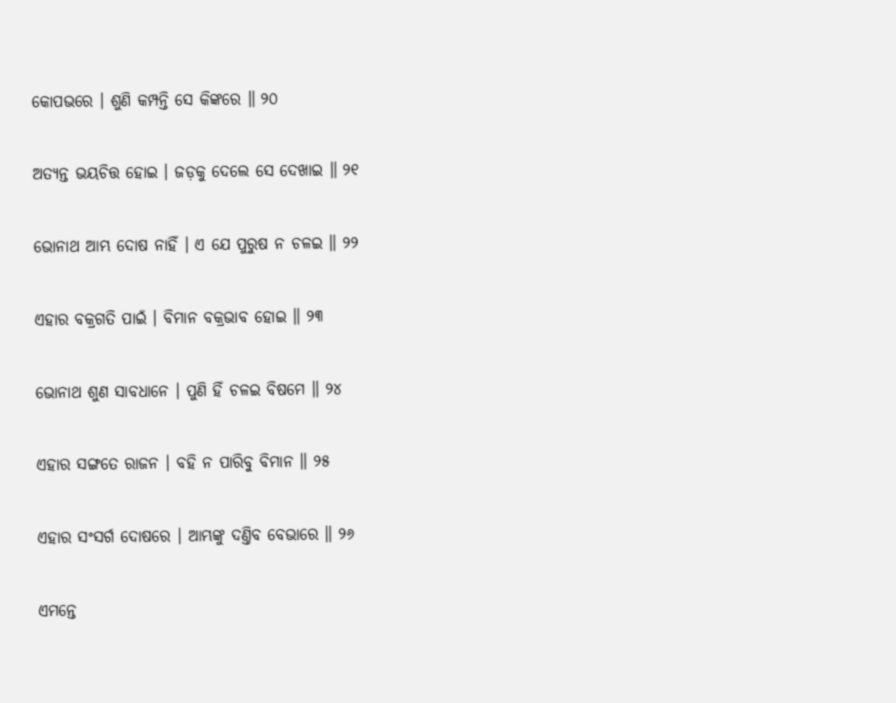କୋପଭରେ । ଶୁଣି କମ୍ପନ୍ତି ସେ କିଙ୍କରେ ॥ ୨୦

ଅତ୍ୟନ୍ତ ଭୟଚିତ୍ତ ହୋଇ । ଜଡ଼କୁ ଦେଲେ ସେ ଦେଖାଇ ॥ ୨୧

ଭୋନାଥ ଆମ୍ଭ ଦୋଷ ନାହିଁ । ଏ ଯେ ପୁରୁଷ ନ ଚଳଇ ॥ ୨୨

ଏହାର ବକ୍ରଗତି ପାଇଁ । ବିମାନ ବକ୍ରଭାବ ହୋଇ ॥ ୨୩

ଭୋନାଥ ଶୁଣ ସାବଧାନେ । ପୁଣି ହିଁ ଚଳଇ ବିଷମେ ॥ ୨୪

ଏହାର ସଙ୍ଗତେ ରାଜନ । ବହି ନ ପାରିବୁ ବିମାନ ॥ ୨୫

ଏହାର ସଂସର୍ଗ ଦୋଷରେ । ଆମ୍ଭଙ୍କୁ ଦଣ୍ତିବ ବେଭାରେ ॥ ୨୬

ଏମନ୍ତେ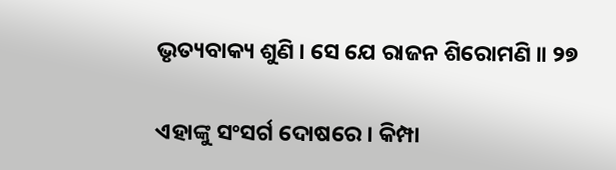ଭୃତ୍ୟବାକ୍ୟ ଶୁଣି । ସେ ଯେ ରାଜନ ଶିରୋମଣି ॥ ୨୭

ଏହାଙ୍କୁ ସଂସର୍ଗ ଦୋଷରେ । କିମ୍ପା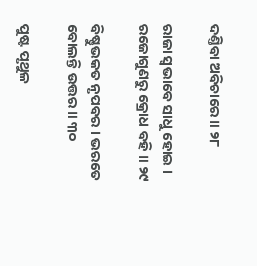ଦଣ୍ତିବା ଅବିଚାରେ ॥ ୨୮

ରାଜା ସ୍ୱଭାବେ ସାଧୁ ହୋଇ । ରଜୋଗୁଣରୁ କ୍ରୋଧ ବହି ॥ ୨୯

ବିଷ୍ଣୁଭକତ ନୃପବର । ଭରତେ ବୋଲନ୍ତି ଉତ୍ତର ॥ ୩୦

ପୁଷ୍ଟ ପୃଥୁଳ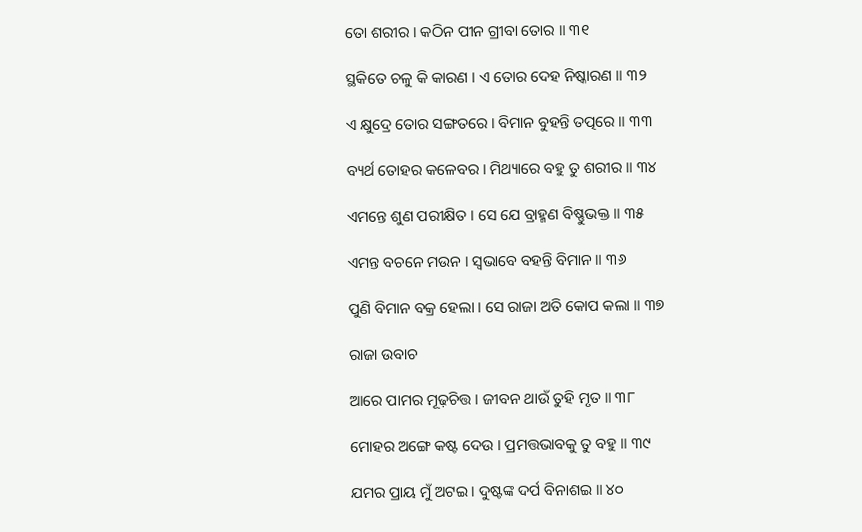ତୋ ଶରୀର । କଠିନ ପୀନ ଗ୍ରୀବା ତୋର ॥ ୩୧

ସ୍ଥକିତେ ଚଳୁ କି କାରଣ । ଏ ତୋର ଦେହ ନିଷ୍କାରଣ ॥ ୩୨

ଏ କ୍ଷୁଦ୍ରେ ତୋର ସଙ୍ଗତରେ । ବିମାନ ବୁହନ୍ତି ତ‌ତ୍ପରେ ॥ ୩୩

ବ୍ୟର୍ଥ ତୋହର କଳେବର । ମିଥ୍ୟାରେ ବହୁ ତୁ ଶରୀର ॥ ୩୪

ଏମନ୍ତେ ଶୁଣ ପରୀକ୍ଷିତ । ସେ ଯେ ବ୍ରାହ୍ମଣ ବିଷ୍ଣୁଭକ୍ତ ॥ ୩୫

ଏମନ୍ତ ବଚନେ ମଉନ । ସ୍ୱଭାବେ ବହନ୍ତି ବିମାନ ॥ ୩୬

ପୁଣି ବିମାନ ବକ୍ର ହେଲା । ସେ ରାଜା ଅତି କୋପ କଲା ॥ ୩୭

ରାଜା ଉବାଚ

ଆରେ ପାମର ମୂଢ଼ଚିତ୍ତ । ଜୀବନ ଥାଉଁ ତୁହି ମୃତ ॥ ୩୮

ମୋହର ଅଙ୍ଗେ କଷ୍ଟ ଦେଉ । ପ୍ରମତ୍ତଭାବକୁ ତୁ ବହୁ ॥ ୩୯

ଯମର ପ୍ରାୟ ମୁଁ ଅଟଇ । ଦୁଷ୍ଟଙ୍କ ଦର୍ପ ବିନାଶଇ ॥ ୪୦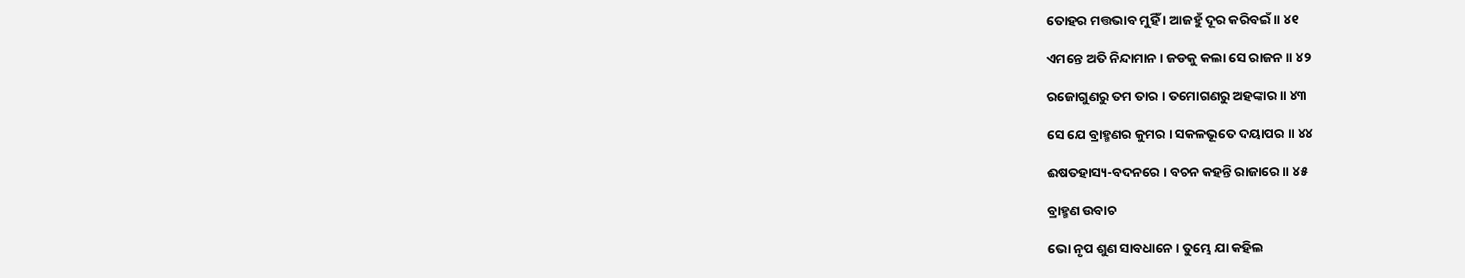ତୋହର ମତ୍ତଭାବ ମୁହିଁ । ଆଜହୁଁ ଦୂର କରିବଇଁ ॥ ୪୧

ଏମନ୍ତେ ଅତି ନିନ୍ଦାମାନ । ଜଡକୁ କଲା ସେ ରାଜନ ॥ ୪୨

ରଜୋଗୁଣରୁ ତମ ତାର । ତମୋଗଣରୁ ଅହଙ୍କାର ॥ ୪୩

ସେ ଯେ ବ୍ରାହ୍ମଣର କୁମର । ସକଳଭୂତେ ଦୟାପର ॥ ୪୪

ଈଷତହାସ୍ୟ-ବଦନରେ । ବଚନ କହନ୍ତି ରାଜାରେ ॥ ୪୫

ବ୍ରାହ୍ମଣ ଉବାଚ

ଭୋ ନୃପ ଶୁଣ ସାବଧାନେ । ତୁମ୍ଭେ ଯା କହିଲ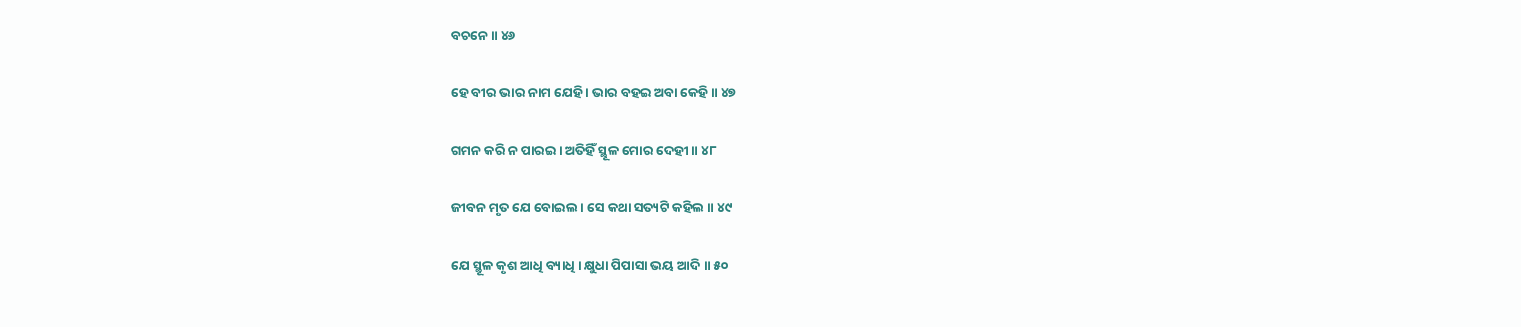ବଚନେ ॥ ୪୬

ହେ ବୀର ଭାର ନାମ ଯେହି । ଭାର ବହଇ ଅବା କେହି ॥ ୪୭

ଗମନ କରି ନ ପାରଇ । ଅତିହିଁ ସ୍ଥୂଳ ମୋର ଦେହୀ ॥ ୪୮

ଜୀବନ ମୃତ ଯେ ବୋଇଲ । ସେ କଥା ସତ୍ୟଟି କହିଲ ॥ ୪୯

ଯେ ସ୍ଥୂଳ କୃଶ ଆଧି ବ୍ୟାଧି । କ୍ଷୁଧା ପିପାସା ଭୟ ଆଦି ॥ ୫୦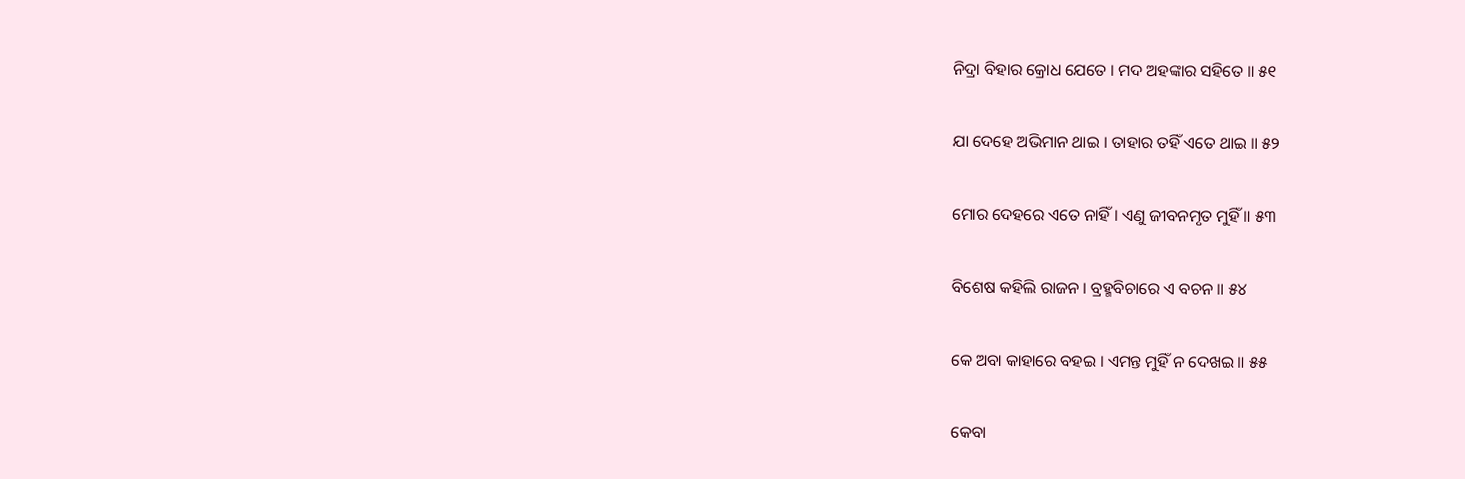ନିଦ୍ରା ବିହାର କ୍ରୋଧ ଯେତେ । ମଦ ଅହଙ୍କାର ସହିତେ ॥ ୫୧

ଯା ଦେହେ ଅଭିମାନ ଥାଇ । ତାହାର ତହିଁ ଏତେ ଥାଇ ॥ ୫୨

ମୋର ଦେହରେ ଏତେ ନାହିଁ । ଏଣୁ ଜୀବନମୃତ ମୁହିଁ ॥ ୫୩

ବିଶେଷ କହିଲି ରାଜନ । ବ୍ରହ୍ମବିଚାରେ ଏ ବଚନ ॥ ୫୪

କେ ଅବା କାହାରେ ବହଇ । ଏମନ୍ତ ମୁହିଁ ନ ଦେଖଇ ॥ ୫୫

କେବା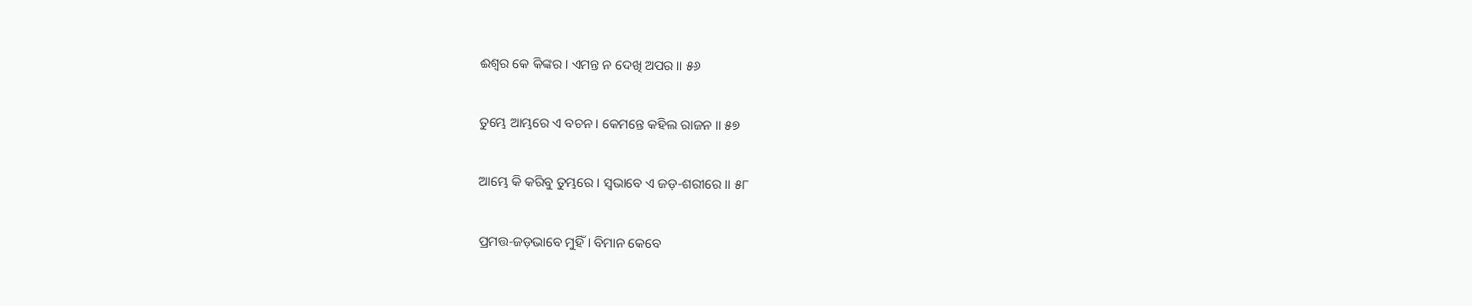ଈଶ୍ୱର କେ କିଙ୍କର । ଏମନ୍ତ ନ ଦେଖି ଅପର ॥ ୫୬

ତୁମ୍ଭେ ଆମ୍ଭରେ ଏ ବଚନ । କେମନ୍ତେ କହିଲ ରାଜନ ॥ ୫୭

ଆମ୍ଭେ କି କରିବୁ ତୁମ୍ଭରେ । ସ୍ୱଭାବେ ଏ ଜଡ଼-ଶରୀରେ ॥ ୫୮

ପ୍ରମତ୍ତ-ଜଡ଼ଭାବେ ମୁହିଁ । ବିମାନ କେବେ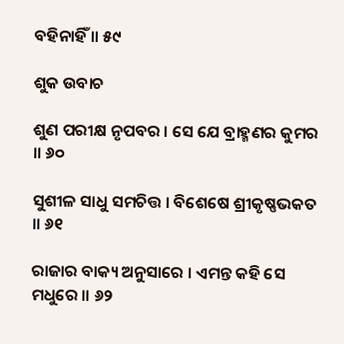ବହିନାହିଁ ॥ ୫୯

ଶୁକ ଉବାଚ

ଶୁଣ ପରୀକ୍ଷ ନୃପବର । ସେ ଯେ ବ୍ରାହ୍ମଣର କୁମର ॥ ୬୦

ସୁଶୀଳ ସାଧୁ ସମଚିତ୍ତ । ବିଶେଷେ ଶ୍ରୀକୃଷ୍ଣଭକତ ॥ ୬୧

ରାଜାର ବାକ୍ୟ ଅନୁସାରେ । ଏମନ୍ତ କହି ସେ ମଧୁରେ ॥ ୬୨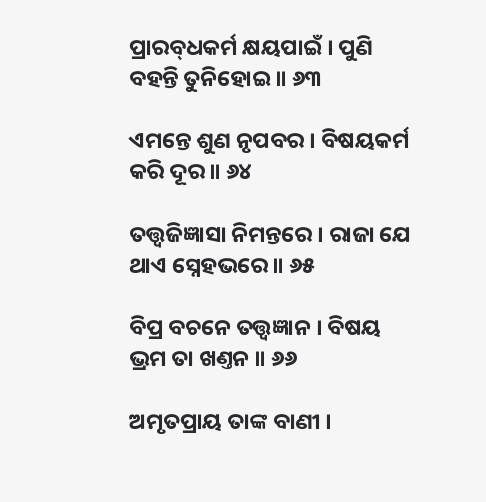ପ୍ରାରବ୍‌ଧକର୍ମ କ୍ଷୟପାଇଁ । ପୁଣି ବହନ୍ତି ତୁନିହୋଇ ॥ ୬୩

ଏମନ୍ତେ ଶୁଣ ନୃପବର । ବିଷୟକର୍ମ କରି ଦୂର ॥ ୬୪

ତ‌ତ୍ତ୍ୱଜିଜ୍ଞାସା ନିମନ୍ତରେ । ରାଜା ଯେ ଥାଏ ସ୍ନେହଭରେ ॥ ୬୫

ବିପ୍ର ବଚନେ ତ‌ତ୍ତ୍ୱଜ୍ଞାନ । ବିଷୟ ଭ୍ରମ ତା ଖଣ୍ତନ ॥ ୬୬

ଅମୃତପ୍ରାୟ ତାଙ୍କ ବାଣୀ ।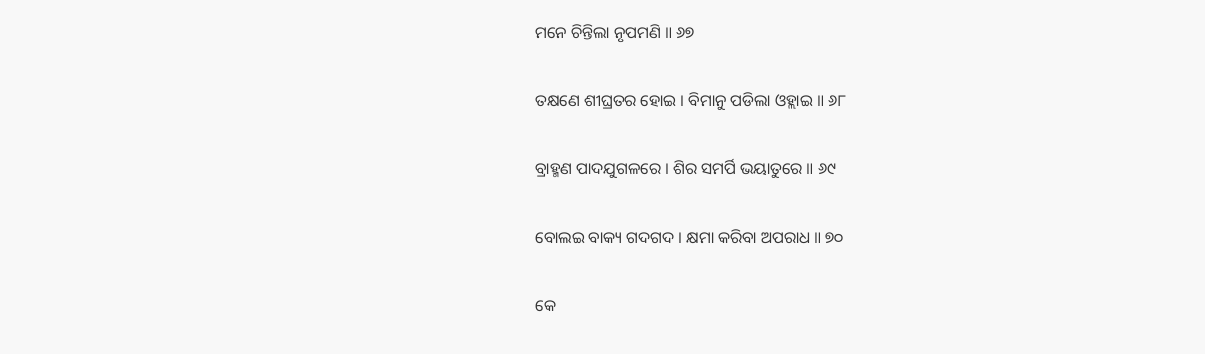ମନେ ଚିନ୍ତିଲା ନୃପମଣି ॥ ୬୭

ତକ୍ଷଣେ ଶୀଘ୍ରତର ହୋଇ । ବିମାନୁ ପଡିଲା ଓହ୍ଲାଇ ॥ ୬୮

ବ୍ରାହ୍ମଣ ପାଦଯୁଗଳରେ । ଶିର ସମର୍ପି ଭୟାତୁରେ ॥ ୬୯

ବୋଲଇ ବାକ୍ୟ ଗଦଗଦ । କ୍ଷମା କରିବା ଅପରାଧ ॥ ୭୦

କେ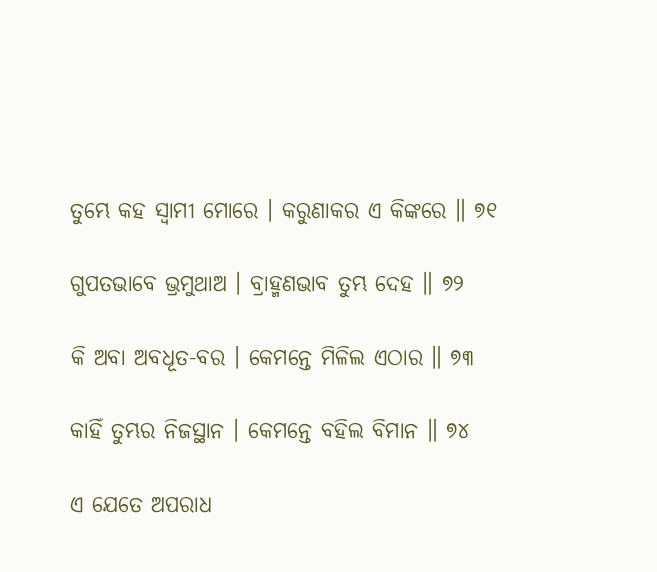ତୁମ୍ଭେ କହ ସ୍ୱାମୀ ମୋରେ । କରୁଣାକର ଏ କିଙ୍କରେ ॥ ୭୧

ଗୁପତଭାବେ ଭ୍ରମୁଥାଅ । ବ୍ରାହ୍ମଣଭାବ ତୁମ୍ଭ ଦେହ ॥ ୭୨

କି ଅବା ଅବଧୂତ-ବର । କେମନ୍ତେ ମିଳିଲ ଏଠାର ॥ ୭୩

କାହିଁ ତୁମ୍ଭର ନିଜସ୍ଥାନ । କେମନ୍ତେ ବହିଲ ବିମାନ ॥ ୭୪

ଏ ଯେତେ ଅପରାଧ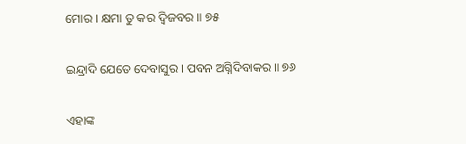ମୋର । କ୍ଷମା ତୁ କର ଦ୍ୱିଜବର ॥ ୭୫

ଇନ୍ଦ୍ରାଦି ଯେତେ ଦେବାସୁର । ପବନ ଅଗ୍ନିଦିବାକର ॥ ୭୬

ଏହାଙ୍କ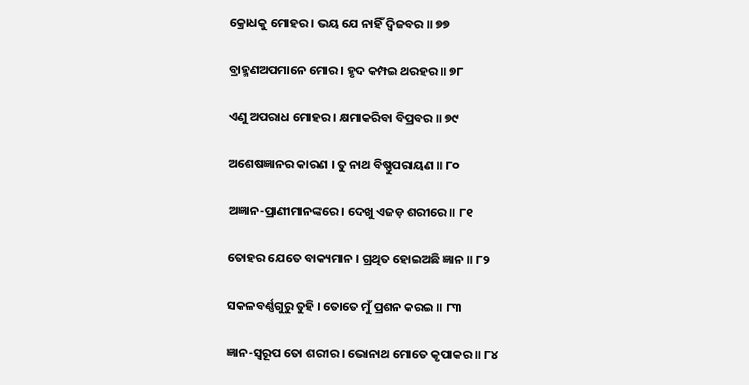କ୍ରୋଧକୁ ମୋହର । ଭୟ ଯେ ନାହିଁ ଦ୍ୱିଜବର ॥ ୭୭

ବ୍ରାହ୍ମଣଅପମାନେ ମୋର । ହୃଦ କମ୍ପଇ ଥରହର ॥ ୭୮

ଏଣୁ ଅପରାଧ ମୋହର । କ୍ଷମାକରିବା ବିପ୍ରବର ॥ ୭୯

ଅଶେଷଜ୍ଞାନର କାରଣ । ତୁ ନାଥ ବିଷ୍ଣୁପରାୟଣ ॥ ୮୦

ଅଜ୍ଞାନ-ପ୍ରାଣୀମାନଙ୍କରେ । ଦେଖୁ ଏଜଡ଼ ଶରୀରେ ॥ ୮୧

ତୋହର ଯେତେ ବାକ୍ୟମାନ । ଗ୍ରଥିତ ହୋଇଅଛି ଜ୍ଞାନ ॥ ୮୨

ସକଳବର୍ଣ୍ଣ‌ଗୁରୁ ତୁହି । ତୋତେ ମୁଁ ପ୍ରଶନ କରଇ ॥ ୮୩

ଜ୍ଞାନ-ସ୍ୱରୂପ ତୋ ଶରୀର । ଭୋନାଥ ମୋତେ କୃପାକର ॥ ୮୪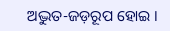ଅଦ୍ଭୁତ-ଜଡ଼ରୂପ ହୋଇ ।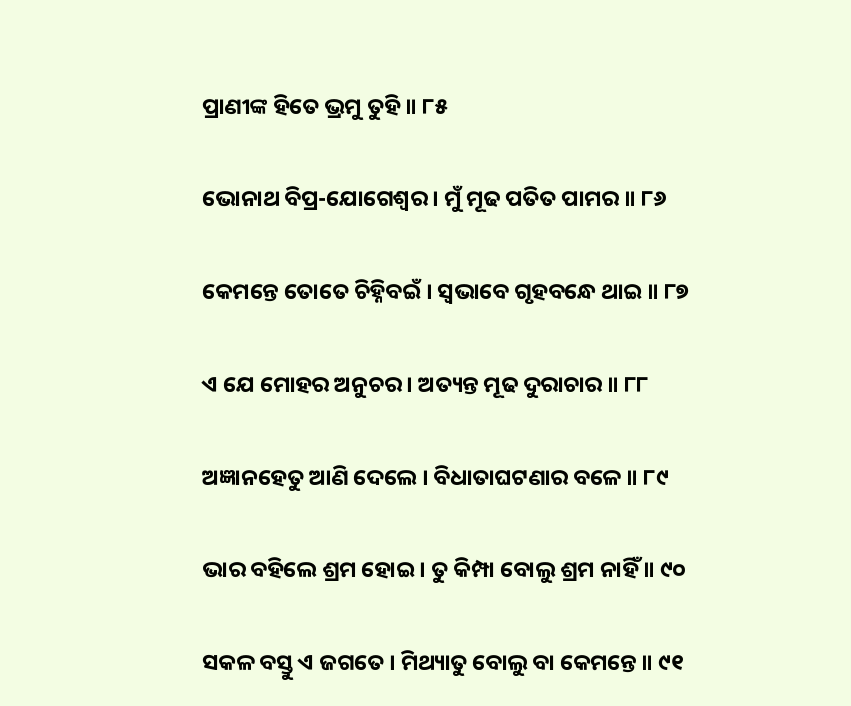ପ୍ରାଣୀଙ୍କ ହିତେ ଭ୍ରମୁ ତୁହି ॥ ୮୫

ଭୋନାଥ ବିପ୍ର-ଯୋଗେଶ୍ୱର । ମୁଁ ମୂଢ ପତିତ ପାମର ॥ ୮୬

କେମନ୍ତେ ତୋତେ ଚିହ୍ନିବଇଁ । ସ୍ୱଭାବେ ଗୃହବନ୍ଧେ ଥାଇ ॥ ୮୭

ଏ ଯେ ମୋହର ଅନୁଚର । ଅତ୍ୟନ୍ତ ମୂଢ ଦୁରାଚାର ॥ ୮୮

ଅଜ୍ଞାନହେତୁ ଆଣି ଦେଲେ । ବିଧାତାଘଟଣାର ବଳେ ॥ ୮୯

ଭାର ବହିଲେ ଶ୍ରମ ହୋଇ । ତୁ କିମ୍ପା ବୋଲୁ ଶ୍ରମ ନାହିଁ ॥ ୯୦

ସକଳ ବସ୍ତୁ ଏ ଜଗତେ । ମିଥ୍ୟାତୁ ବୋଲୁ ବା କେମନ୍ତେ ॥ ୯୧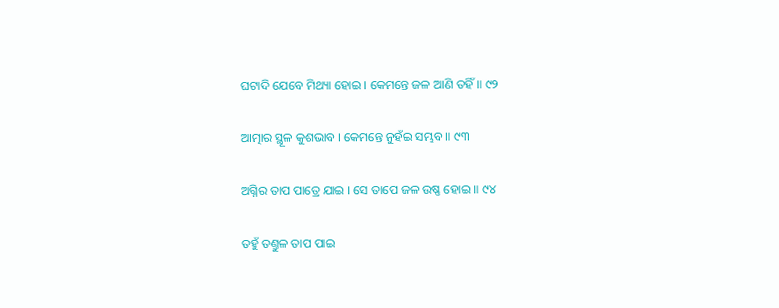ଘଟାଦି ଯେବେ ମିଥ୍ୟା ହୋଇ । କେମନ୍ତେ ଜଳ ଆଣି ତହିଁ ॥ ୯୨

ଆତ୍ମାର ସ୍ଥୂଳ କୁଶଭାବ । କେମନ୍ତେ ନୁହଁଇ ସମ୍ଭବ ॥ ୯୩

ଅଗ୍ନିର ତାପ ପାତ୍ରେ ଯାଇ । ସେ ତାପେ ଜଳ ଉଷ୍ଣ ହୋଇ ॥ ୯୪

ତହୁଁ ତଣ୍ତୁଳ ତାପ ପାଇ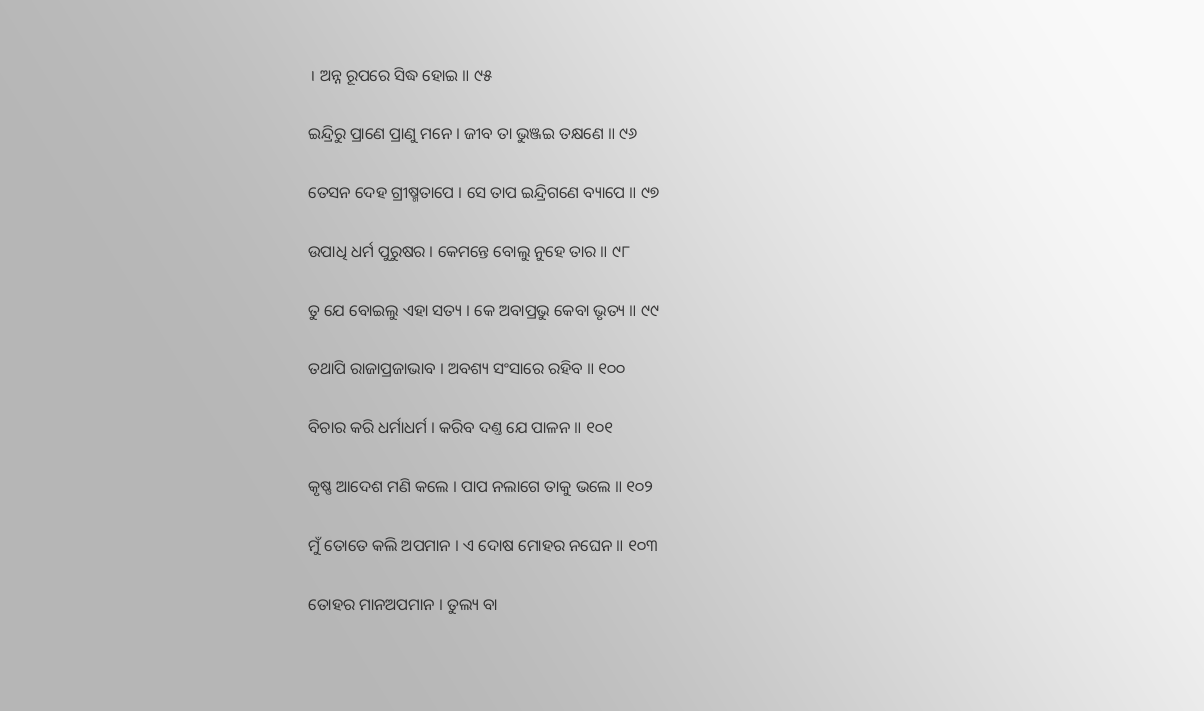। ଅନ୍ନ ରୂପରେ ସିଦ୍ଧ ହୋଇ ॥ ୯୫

ଇନ୍ଦ୍ରିରୁ ପ୍ରାଣେ ପ୍ରାଣୁ ମନେ । ଜୀବ ତା ଭୁଞ୍ଜଇ ତକ୍ଷଣେ ॥ ୯୬

ତେସନ ଦେହ ଗ୍ରୀଷ୍ମତାପେ । ସେ ତାପ ଇନ୍ଦ୍ରିଗଣେ ବ୍ୟାପେ ॥ ୯୭

ଉପାଧି ଧର୍ମ ପୁରୁଷର । କେମନ୍ତେ ବୋଲୁ ନୁହେ ତାର ॥ ୯୮

ତୁ ଯେ ବୋଇଲୁ ଏହା ସତ୍ୟ । କେ ଅବାପ୍ରଭୁ କେବା ଭୃତ୍ୟ ॥ ୯୯

ତଥାପି ରାଜାପ୍ରଜାଭାବ । ଅବଶ୍ୟ ସଂସାରେ ରହିବ ॥ ୧୦୦

ବିଚାର କରି ଧର୍ମାଧର୍ମ । କରିବ ଦଣ୍ତ ଯେ ପାଳନ ॥ ୧୦୧

କୃଷ୍ଣ ଆଦେଶ ମଣି କଲେ । ପାପ ନଲାଗେ ତାକୁ ଭଲେ ॥ ୧୦୨

ମୁଁ ତୋତେ କଲି ଅପମାନ । ଏ ଦୋଷ ମୋହର ନଘେନ ॥ ୧୦୩

ତୋହର ମାନଅପମାନ । ତୁଲ୍ୟ ବା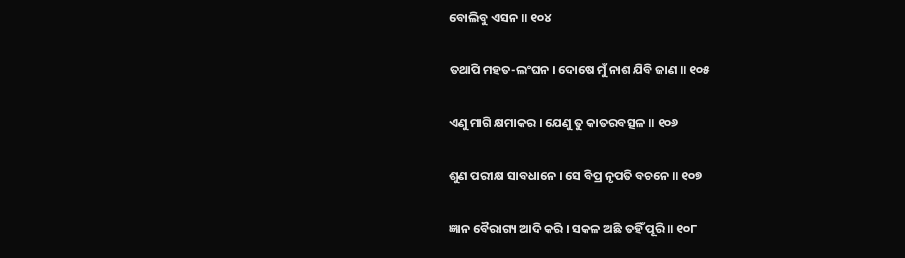ବୋଲିବୁ ଏସନ ॥ ୧୦୪

ତଥାପି ମହତ-ଲଂଘନ । ଦୋଷେ ମୁଁ ନାଶ ଯିବି ଜାଣ ॥ ୧୦୫

ଏଣୁ ମାଗି କ୍ଷମାକର । ଯେଣୁ ତୁ କାତରବତ୍ସଳ ॥ ୧୦୬

ଶୁଣ ପରୀକ୍ଷ ସାବଧାନେ । ସେ ବିପ୍ର ନୃପତି ବଚନେ ॥ ୧୦୭

ଜ୍ଞାନ ବୈରାଗ୍ୟ ଆଦି କରି । ସକଳ ଅଛି ତହିଁ ପୂରି ॥ ୧୦୮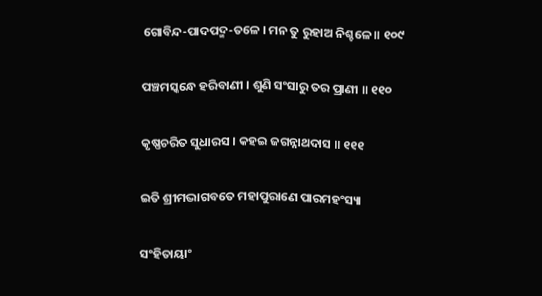ଗୋବିନ୍ଦ-ପାଦପଦ୍ମ-ତଳେ । ମନ ତୁ ରୁହାଅ ନିଶ୍ଚଳେ ॥ ୧୦୯

ପଞ୍ଚମସ୍କନ୍ଧେ ହରିବାଣୀ । ଶୁଣି ସଂସାରୁ ତର ପ୍ରାଣୀ ॥ ୧୧୦

କୃଷ୍ଣଚରିତ ସୁଧାରସ । କହଇ ଜଗନ୍ନାଥଦାସ ॥ ୧୧୧

ଇତି ଶ୍ରୀମଦ୍ଭାଗବତେ ମହାପୁରାଣେ ପାରମହଂସ୍ୟା

ସଂହିତାୟାଂ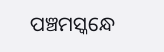ପଞ୍ଚମସ୍କନ୍ଧେ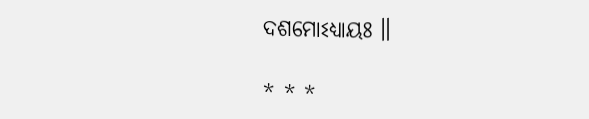ଦଶମୋଽଧ୍ୟାୟଃ ॥

* * *